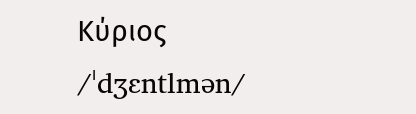Κύριος /ˈdʒɛntlmən/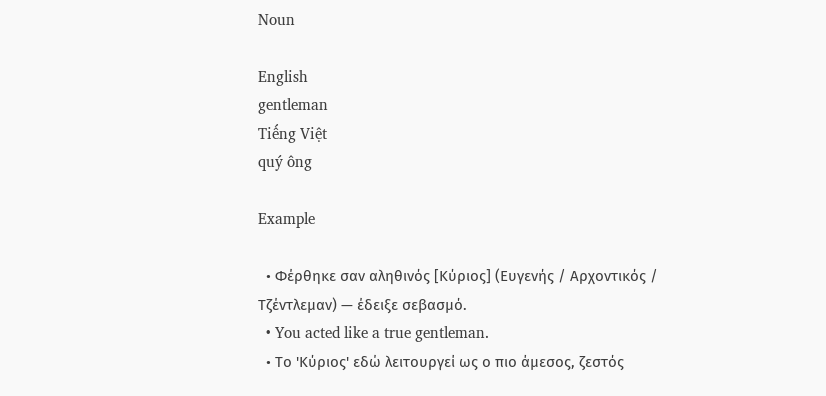Noun

English
gentleman
Tiếng Việt
quý ông

Example

  • Φέρθηκε σαν αληθινός [Κύριος] (Ευγενής / Αρχοντικός / Τζέντλεμαν) — έδειξε σεβασμό.
  • You acted like a true gentleman.
  • Το 'Κύριος' εδώ λειτουργεί ως ο πιο άμεσος, ζεστός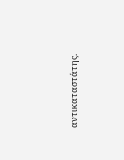αντικαταστάτης.